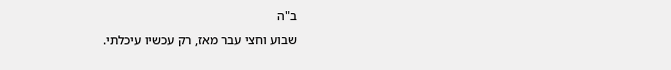ב"ה
שבוע וחצי עבר מאז, רק עכשיו עיכלתי.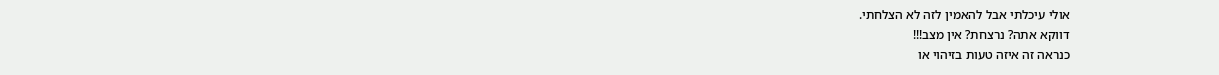אולי עיכלתי אבל להאמין לזה לא הצלחתי.
דווקא אתה? נרצחת? אין מצב!!!
כנראה זה איזה טעות בזיהוי או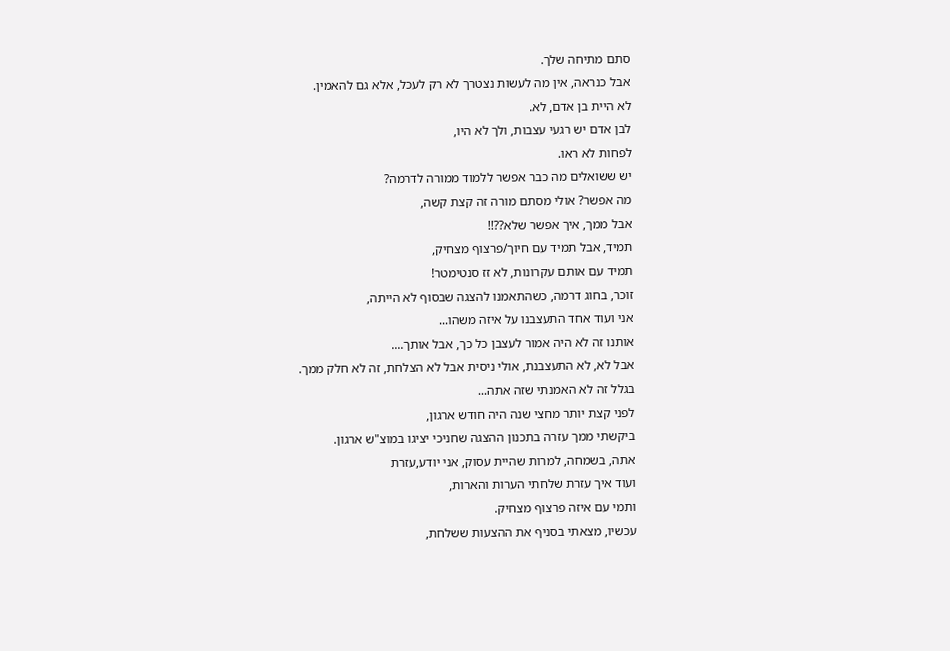סתם מתיחה שלך.
אבל כנראה, אין מה לעשות נצטרך לא רק לעכל, אלא גם להאמין.
לא היית בן אדם, לא.
לבן אדם יש רגעי עצבות, ולך לא היו,
לפחות לא ראו.
יש ששואלים מה כבר אפשר ללמוד ממורה לדרמה?
מה אפשר? אולי מסתם מורה זה קצת קשה,
אבל ממך, איך אפשר שלא??!!
תמיד, אבל תמיד עם חיוך/פרצוף מצחיק,
תמיד עם אותם עקרונות, לא זז סנטימטר!
זוכר, בחוג דרמה, כשהתאמנו להצגה שבסוף לא הייתה,
אני ועוד אחד התעצבנו על איזה משהו...
אותנו זה לא היה אמור לעצבן כל כך, אבל אותך....
אבל לא, לא התעצבנת, אולי ניסית אבל לא הצלחת, זה לא חלק ממך.
בגלל זה לא האמנתי שזה אתה...
לפני קצת יותר מחצי שנה היה חודש ארגון,
ביקשתי ממך עזרה בתכנון ההצגה שחניכי יציגו במוצ"ש ארגון.
אתה, בשמחה, למרות שהיית עסוק, אני יודע,עזרת
ועוד איך עזרת שלחתי הערות והארות,
ותמי עם איזה פרצוף מצחיק.
עכשיו, מצאתי בסניף את ההצעות ששלחת,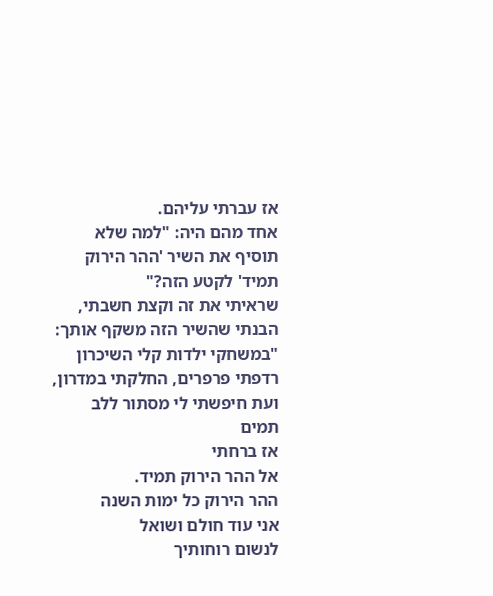אז עברתי עליהם.
אחד מהם היה: "למה שלא תוסיף את השיר 'ההר הירוק תמיד' לקטע הזה?"
שראיתי את זה וקצת חשבתי,
הבנתי שהשיר הזה משקף אותך:
"במשחקי ילדות קלי השיכרון
רדפתי פרפרים, החלקתי במדרון,
ועת חיפשתי לי מסתור ללב תמים
אז ברחתי
אל ההר הירוק תמיד.
ההר הירוק כל ימות השנה
אני עוד חולם ושואל
לנשום רוחותיך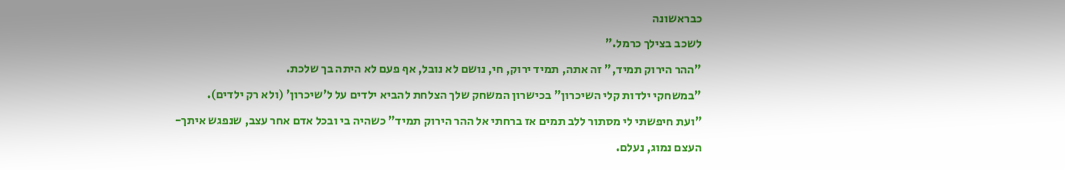כבראשונה
לשכב בצילך כרמל."
"ההר הירוק תמיד," זה אתה, תמיד ירוק, חי, נושם לא נובל, אף פעם לא היתה בך שלכת.
"במשחקי ילדות קלי השיכרון" בכישרון המשחק שלך הצלחת להביא ילדים על ל'שיכרון' (ולא רק ילדים).
"ועת חיפשתי לי מסתור ללב תמים אז ברחתי אל ההר הירוק תמיד" כשהיה בי ובכל אדם אחר עצב, שנפגש איתך-העצם נמוג, נעלם.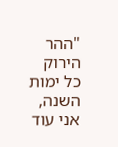"ההר הירוק כל ימות השנה, אני עוד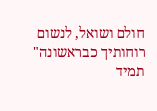חולם ושואל, לנשום רוחותיך כבראשונה" תמיד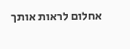אחלום לראות אותך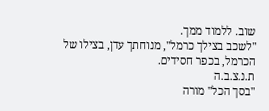שוב. ללמוד ממך.
"לשכב בצילך כרמל", מנוחתך עדן, בצילו של הכרמל, בכפר חסידים.
ת.נ.צ.ב.ה
"בסך הכל" מורה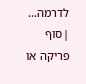לדרמה...
|סוף פריקה או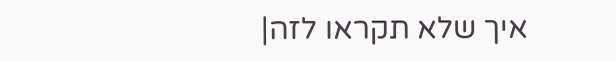איך שלא תקראו לזה|